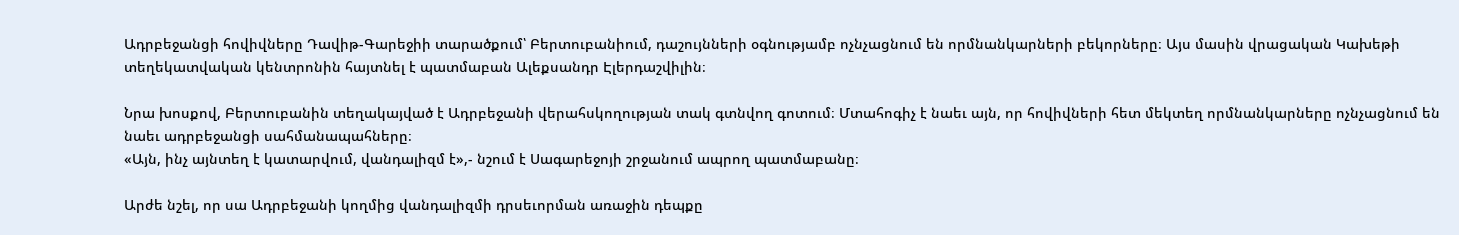Ադրբեջանցի հովիվները Դավիթ-Գարեջիի տարածքում՝ Բերտուբանիում, դաշույնների օգնությամբ ոչնչացնում են որմնանկարների բեկորները։ Այս մասին վրացական Կախեթի տեղեկատվական կենտրոնին հայտնել է պատմաբան Ալեքսանդր Էլերդաշվիլին։

Նրա խոսքով, Բերտուբանին տեղակայված է Ադրբեջանի վերահսկողության տակ գտնվող գոտում։ Մտահոգիչ է նաեւ այն, որ հովիվների հետ մեկտեղ որմնանկարները ոչնչացնում են նաեւ ադրբեջանցի սահմանապահները։
«Այն, ինչ այնտեղ է կատարվում, վանդալիզմ է»,- նշում է Սագարեջոյի շրջանում ապրող պատմաբանը։

Արժե նշել, որ սա Ադրբեջանի կողմից վանդալիզմի դրսեւորման առաջին դեպքը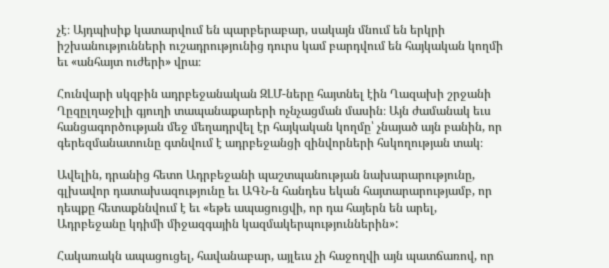չէ։ Այդպիսիք կատարվում են պարբերաբար, սակայն մնում են երկրի իշխանությունների ուշադրությունից դուրս կամ բարդվում են հայկական կողմի եւ «անհայտ ուժերի» վրա։

Հունվարի սկզբին ադրբեջանական ԶԼՄ-ները հայտնել էին Ղազախի շրջանի Ղըզըլղաջիլի գյուղի տապանաքարերի ոչնչացման մասին։ Այն ժամանակ եւս հանցագործության մեջ մեղադրվել էր հայկական կողմը՝ չնայած այն բանին, որ գերեզմանատունը գտնվում է ադրբեջանցի զինվորների հսկողության տակ։

Ավելին, դրանից հետո Ադրբեջանի պաշտպանության նախարարությունը, գլխավոր դատախազությունը եւ ԱԳՆ-ն հանդես եկան հայտարարությամբ, որ դեպքը հետաքննվում է եւ «եթե ապացուցվի, որ դա հայերն են արել, Ադրբեջանը կդիմի միջազգային կազմակերպություններին»:

Հակառակն ապացուցել, հավանաբար, այլեւս չի հաջողվի այն պատճառով, որ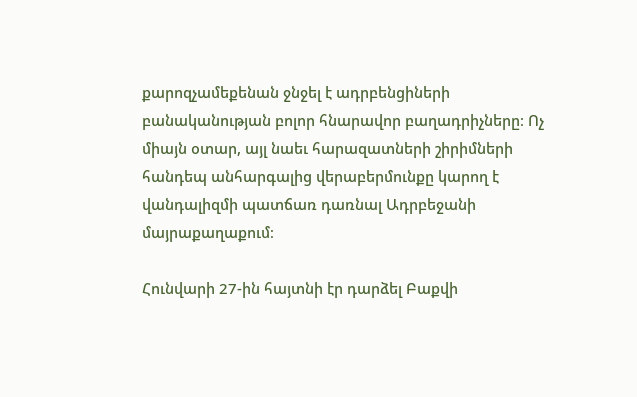քարոզչամեքենան ջնջել է ադրբենցիների բանականության բոլոր հնարավոր բաղադրիչները։ Ոչ միայն օտար, այլ նաեւ հարազատների շիրիմների հանդեպ անհարգալից վերաբերմունքը կարող է վանդալիզմի պատճառ դառնալ Ադրբեջանի մայրաքաղաքում։

Հունվարի 27-ին հայտնի էր դարձել Բաքվի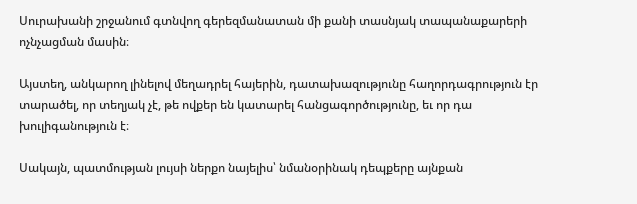Սուրախանի շրջանում գտնվող գերեզմանատան մի քանի տասնյակ տապանաքարերի ոչնչացման մասին։

Այստեղ, անկարող լինելով մեղադրել հայերին, դատախազությունը հաղորդագրություն էր տարածել, որ տեղյակ չէ, թե ովքեր են կատարել հանցագործությունը, եւ որ դա խուլիգանություն է։

Սակայն, պատմության լույսի ներքո նայելիս՝ նմանօրինակ դեպքերը այնքան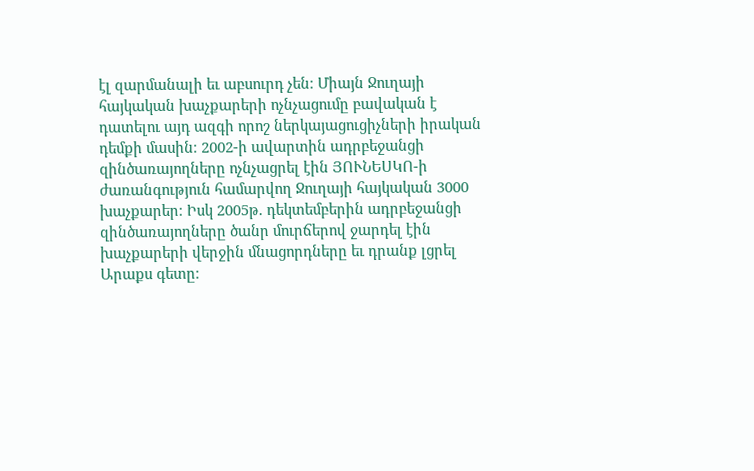էլ զարմանալի եւ աբսուրդ չեն։ Միայն Ջուղայի հայկական խաչքարերի ոչնչացումը բավական է դատելու այդ ազգի որոշ ներկայացուցիչների իրական դեմքի մասին։ 2002-ի ավարտին ադրբեջանցի զինծառայողները ոչնչացրել էին ՅՈՒՆԵՍԿՈ-ի ժառանգություն համարվող Ջուղայի հայկական 3000 խաչքարեր։ Իսկ 2005թ. դեկտեմբերին ադրբեջանցի զինծառայողները ծանր մուրճերով ջարդել էին խաչքարերի վերջին մնացորդները եւ դրանք լցրել Արաքս գետը։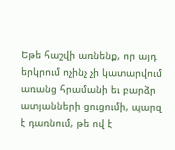Եթե հաշվի առնենք, որ այդ երկրում ոչինչ չի կատարվում առանց հրամանի եւ բարձր ատյանների ցուցումի, պարզ է դառնում, թե ով է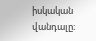իսկական վանդալը։